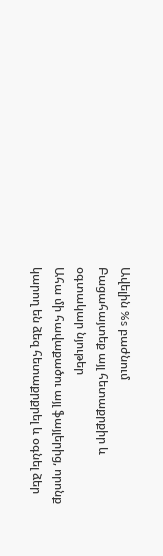Ավելին %s բաժնում
Բացահայտեք այլ հետաքրքիր և օգտակար նյութեր
Ահա մի հավաքածու այլ ֆայլերից, որոնք կարող են ձեզ հետաքրքրել և օգնել ձեր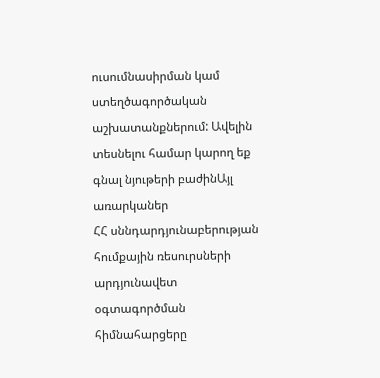ուսումնասիրման կամ ստեղծագործական աշխատանքներում: Ավելին տեսնելու համար կարող եք գնալ նյութերի բաժինԱյլ առարկաներ
ՀՀ սննդարդյունաբերության հումքային ռեսուրսների արդյունավետ օգտագործման հիմնահարցերը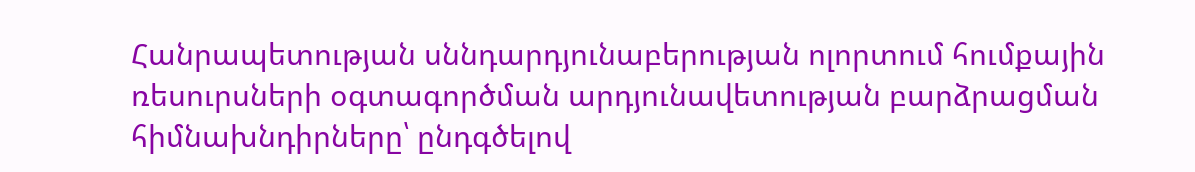Հանրապետության սննդարդյունաբերության ոլորտում հումքային ռեսուրսների օգտագործման արդյունավետության բարձրացման հիմնախնդիրները՝ ընդգծելով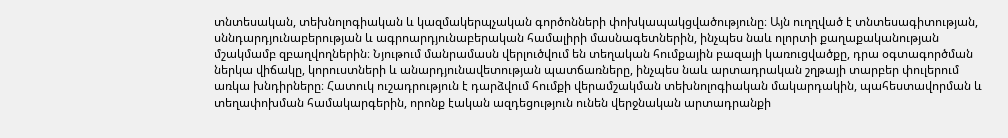տնտեսական, տեխնոլոգիական և կազմակերպչական գործոնների փոխկապակցվածությունը։ Այն ուղղված է տնտեսագիտության, սննդարդյունաբերության և ագրոարդյունաբերական համալիրի մասնագետներին, ինչպես նաև ոլորտի քաղաքականության մշակմամբ զբաղվողներին։ Նյութում մանրամասն վերլուծվում են տեղական հումքային բազայի կառուցվածքը, դրա օգտագործման ներկա վիճակը, կորուստների և անարդյունավետության պատճառները, ինչպես նաև արտադրական շղթայի տարբեր փուլերում առկա խնդիրները։ Հատուկ ուշադրություն է դարձվում հումքի վերամշակման տեխնոլոգիական մակարդակին, պահեստավորման և տեղափոխման համակարգերին, որոնք էական ազդեցություն ունեն վերջնական արտադրանքի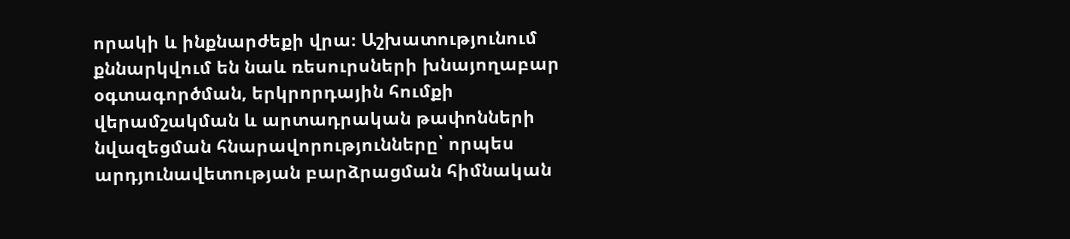որակի և ինքնարժեքի վրա։ Աշխատությունում քննարկվում են նաև ռեսուրսների խնայողաբար օգտագործման, երկրորդային հումքի վերամշակման և արտադրական թափոնների նվազեցման հնարավորությունները՝ որպես արդյունավետության բարձրացման հիմնական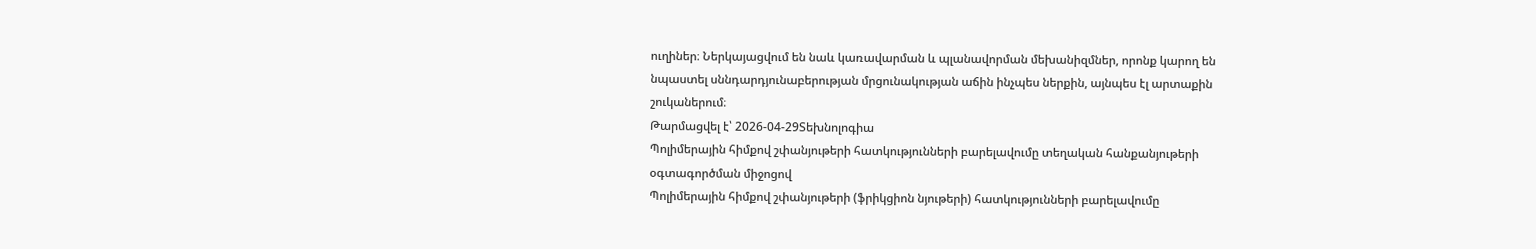ուղիներ։ Ներկայացվում են նաև կառավարման և պլանավորման մեխանիզմներ, որոնք կարող են նպաստել սննդարդյունաբերության մրցունակության աճին ինչպես ներքին, այնպես էլ արտաքին շուկաներում։
Թարմացվել է՝ 2026-04-29Տեխնոլոգիա
Պոլիմերային հիմքով շփանյութերի հատկությունների բարելավումը տեղական հանքանյութերի օգտագործման միջոցով
Պոլիմերային հիմքով շփանյութերի (ֆրիկցիոն նյութերի) հատկությունների բարելավումը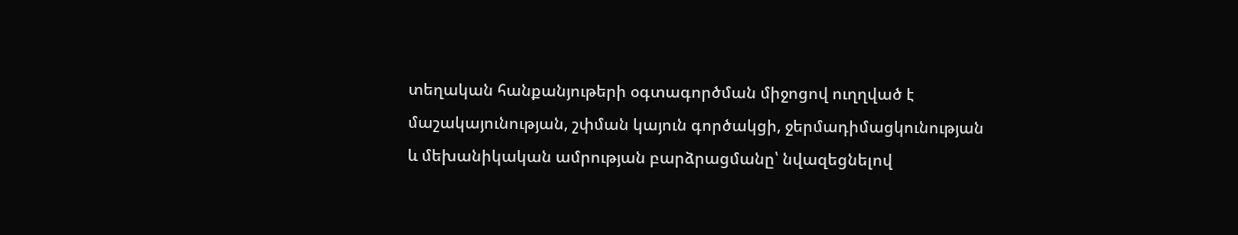տեղական հանքանյութերի օգտագործման միջոցով ուղղված է մաշակայունության, շփման կայուն գործակցի, ջերմադիմացկունության և մեխանիկական ամրության բարձրացմանը՝ նվազեցնելով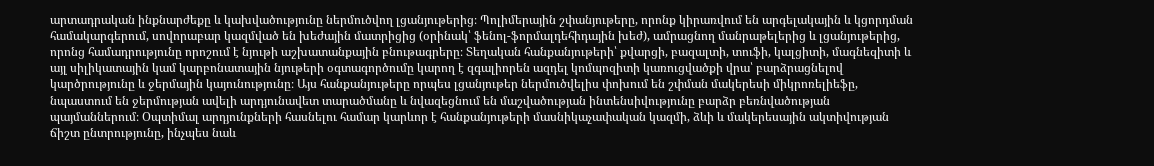արտադրական ինքնարժեքը և կախվածությունը ներմուծվող լցանյութերից։ Պոլիմերային շփանյութերը, որոնք կիրառվում են արգելակային և կցորդման համակարգերում, սովորաբար կազմված են խեժային մատրիցից (օրինակ՝ ֆենոլ-ֆորմալդեհիդային խեժ), ամրացնող մանրաթելերից և լցանյութերից, որոնց համադրությունը որոշում է նյութի աշխատանքային բնութագրերը։ Տեղական հանքանյութերի՝ քվարցի, բազալտի, տուֆի, կալցիտի, մագնեզիտի և այլ սիլիկատային կամ կարբոնատային նյութերի օգտագործումը կարող է զգալիորեն ազդել կոմպոզիտի կառուցվածքի վրա՝ բարձրացնելով կարծրությունը և ջերմային կայունությունը։ Այս հանքանյութերը որպես լցանյութեր ներմուծվելիս փոխում են շփման մակերեսի միկրոռելիեֆը, նպաստում են ջերմության ավելի արդյունավետ տարածմանը և նվազեցնում են մաշվածության ինտենսիվությունը բարձր բեռնվածության պայմաններում։ Օպտիմալ արդյունքների հասնելու համար կարևոր է հանքանյութերի մասնիկաչափական կազմի, ձևի և մակերեսային ակտիվության ճիշտ ընտրությունը, ինչպես նաև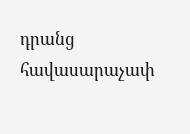դրանց հավասարաչափ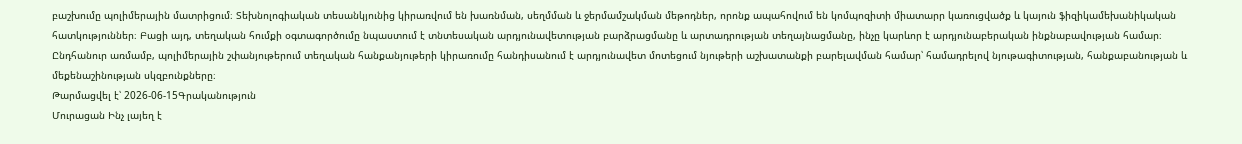բաշխումը պոլիմերային մատրիցում։ Տեխնոլոգիական տեսանկյունից կիրառվում են խառնման, սեղմման և ջերմամշակման մեթոդներ, որոնք ապահովում են կոմպոզիտի միատարր կառուցվածք և կայուն ֆիզիկամեխանիկական հատկություններ։ Բացի այդ, տեղական հումքի օգտագործումը նպաստում է տնտեսական արդյունավետության բարձրացմանը և արտադրության տեղայնացմանը, ինչը կարևոր է արդյունաբերական ինքնաբավության համար։ Ընդհանուր առմամբ, պոլիմերային շփանյութերում տեղական հանքանյութերի կիրառումը հանդիսանում է արդյունավետ մոտեցում նյութերի աշխատանքի բարելավման համար՝ համադրելով նյութագիտության, հանքաբանության և մեքենաշինության սկզբունքները։
Թարմացվել է՝ 2026-06-15Գրականություն
Մուրացան Ինչ լայեղ է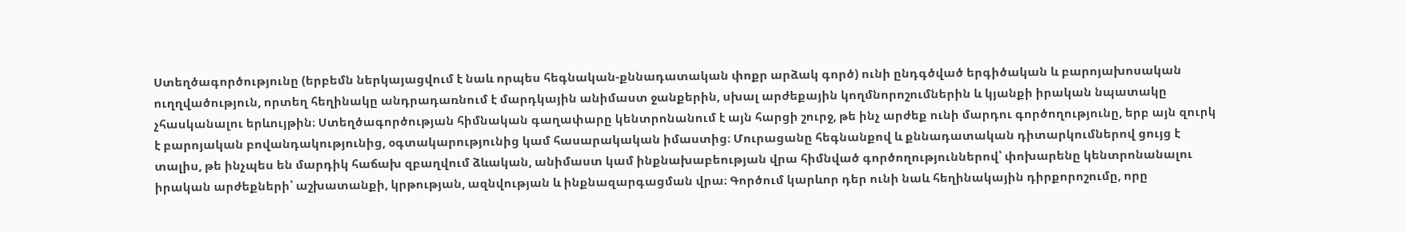Ստեղծագործությունը (երբեմն ներկայացվում է նաև որպես հեգնական-քննադատական փոքր արձակ գործ) ունի ընդգծված երգիծական և բարոյախոսական ուղղվածություն, որտեղ հեղինակը անդրադառնում է մարդկային անիմաստ ջանքերին, սխալ արժեքային կողմնորոշումներին և կյանքի իրական նպատակը չհասկանալու երևույթին։ Ստեղծագործության հիմնական գաղափարը կենտրոնանում է այն հարցի շուրջ, թե ինչ արժեք ունի մարդու գործողությունը, երբ այն զուրկ է բարոյական բովանդակությունից, օգտակարությունից կամ հասարակական իմաստից։ Մուրացանը հեգնանքով և քննադատական դիտարկումներով ցույց է տալիս, թե ինչպես են մարդիկ հաճախ զբաղվում ձևական, անիմաստ կամ ինքնախաբեության վրա հիմնված գործողություններով՝ փոխարենը կենտրոնանալու իրական արժեքների՝ աշխատանքի, կրթության, ազնվության և ինքնազարգացման վրա։ Գործում կարևոր դեր ունի նաև հեղինակային դիրքորոշումը, որը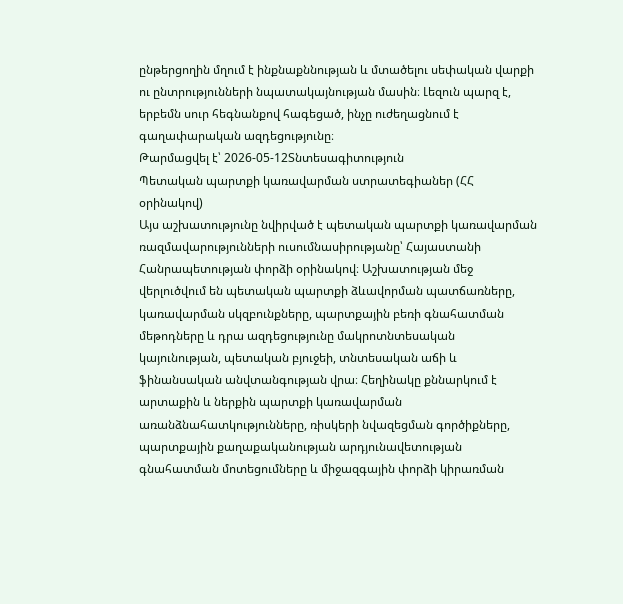ընթերցողին մղում է ինքնաքննության և մտածելու սեփական վարքի ու ընտրությունների նպատակայնության մասին։ Լեզուն պարզ է, երբեմն սուր հեգնանքով հագեցած, ինչը ուժեղացնում է գաղափարական ազդեցությունը։
Թարմացվել է՝ 2026-05-12Տնտեսագիտություն
Պետական պարտքի կառավարման ստրատեգիաներ (ՀՀ օրինակով)
Այս աշխատությունը նվիրված է պետական պարտքի կառավարման ռազմավարությունների ուսումնասիրությանը՝ Հայաստանի Հանրապետության փորձի օրինակով։ Աշխատության մեջ վերլուծվում են պետական պարտքի ձևավորման պատճառները, կառավարման սկզբունքները, պարտքային բեռի գնահատման մեթոդները և դրա ազդեցությունը մակրոտնտեսական կայունության, պետական բյուջեի, տնտեսական աճի և ֆինանսական անվտանգության վրա։ Հեղինակը քննարկում է արտաքին և ներքին պարտքի կառավարման առանձնահատկությունները, ռիսկերի նվազեցման գործիքները, պարտքային քաղաքականության արդյունավետության գնահատման մոտեցումները և միջազգային փորձի կիրառման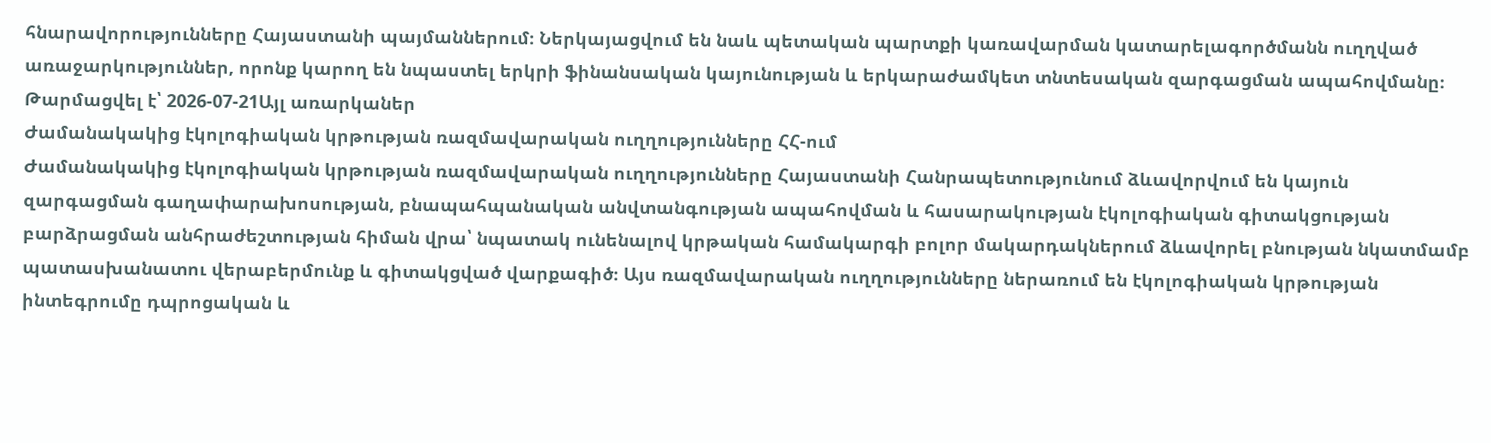հնարավորությունները Հայաստանի պայմաններում։ Ներկայացվում են նաև պետական պարտքի կառավարման կատարելագործմանն ուղղված առաջարկություններ, որոնք կարող են նպաստել երկրի ֆինանսական կայունության և երկարաժամկետ տնտեսական զարգացման ապահովմանը։
Թարմացվել է՝ 2026-07-21Այլ առարկաներ
Ժամանակակից էկոլոգիական կրթության ռազմավարական ուղղությունները ՀՀ-ում
Ժամանակակից էկոլոգիական կրթության ռազմավարական ուղղությունները Հայաստանի Հանրապետությունում ձևավորվում են կայուն զարգացման գաղափարախոսության, բնապահպանական անվտանգության ապահովման և հասարակության էկոլոգիական գիտակցության բարձրացման անհրաժեշտության հիման վրա՝ նպատակ ունենալով կրթական համակարգի բոլոր մակարդակներում ձևավորել բնության նկատմամբ պատասխանատու վերաբերմունք և գիտակցված վարքագիծ։ Այս ռազմավարական ուղղությունները ներառում են էկոլոգիական կրթության ինտեգրումը դպրոցական և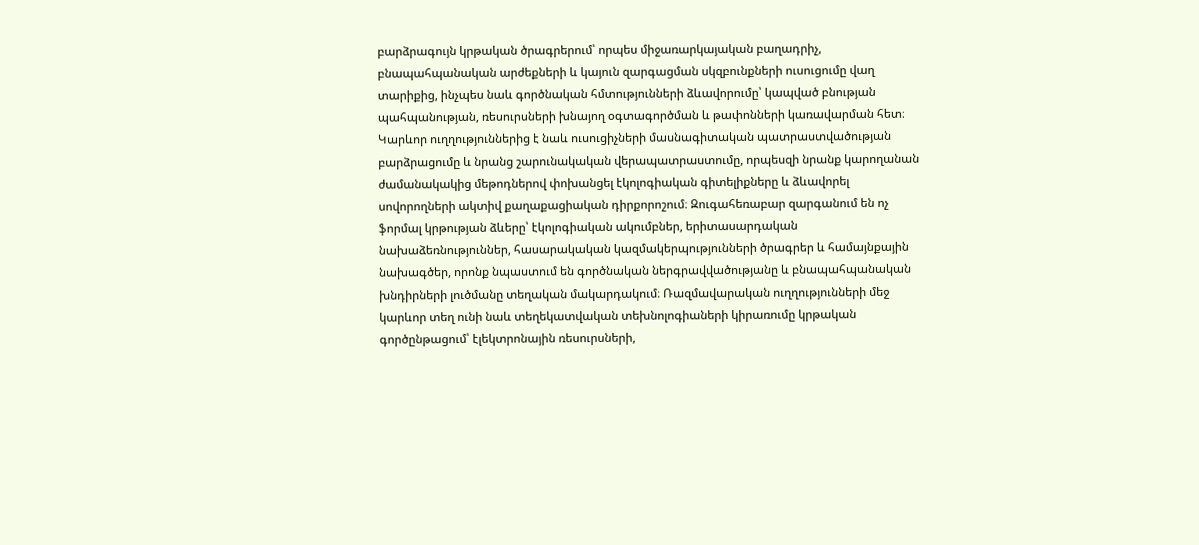բարձրագույն կրթական ծրագրերում՝ որպես միջառարկայական բաղադրիչ, բնապահպանական արժեքների և կայուն զարգացման սկզբունքների ուսուցումը վաղ տարիքից, ինչպես նաև գործնական հմտությունների ձևավորումը՝ կապված բնության պահպանության, ռեսուրսների խնայող օգտագործման և թափոնների կառավարման հետ։ Կարևոր ուղղություններից է նաև ուսուցիչների մասնագիտական պատրաստվածության բարձրացումը և նրանց շարունակական վերապատրաստումը, որպեսզի նրանք կարողանան ժամանակակից մեթոդներով փոխանցել էկոլոգիական գիտելիքները և ձևավորել սովորողների ակտիվ քաղաքացիական դիրքորոշում։ Զուգահեռաբար զարգանում են ոչ ֆորմալ կրթության ձևերը՝ էկոլոգիական ակումբներ, երիտասարդական նախաձեռնություններ, հասարակական կազմակերպությունների ծրագրեր և համայնքային նախագծեր, որոնք նպաստում են գործնական ներգրավվածությանը և բնապահպանական խնդիրների լուծմանը տեղական մակարդակում։ Ռազմավարական ուղղությունների մեջ կարևոր տեղ ունի նաև տեղեկատվական տեխնոլոգիաների կիրառումը կրթական գործընթացում՝ էլեկտրոնային ռեսուրսների,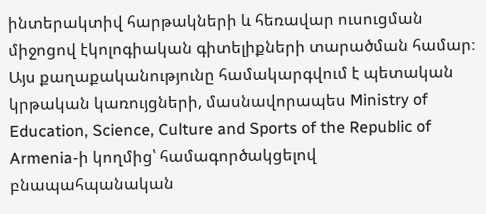ինտերակտիվ հարթակների և հեռավար ուսուցման միջոցով էկոլոգիական գիտելիքների տարածման համար։ Այս քաղաքականությունը համակարգվում է պետական կրթական կառույցների, մասնավորապես Ministry of Education, Science, Culture and Sports of the Republic of Armenia-ի կողմից՝ համագործակցելով բնապահպանական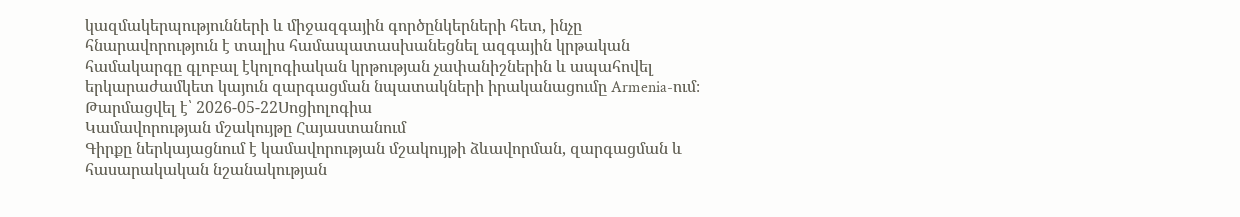կազմակերպությունների և միջազգային գործընկերների հետ, ինչը հնարավորություն է տալիս համապատասխանեցնել ազգային կրթական համակարգը գլոբալ էկոլոգիական կրթության չափանիշներին և ապահովել երկարաժամկետ կայուն զարգացման նպատակների իրականացումը Armenia-ում։
Թարմացվել է՝ 2026-05-22Սոցիոլոգիա
Կամավորության մշակույթը Հայաստանում
Գիրքը ներկայացնում է կամավորության մշակույթի ձևավորման, զարգացման և հասարակական նշանակության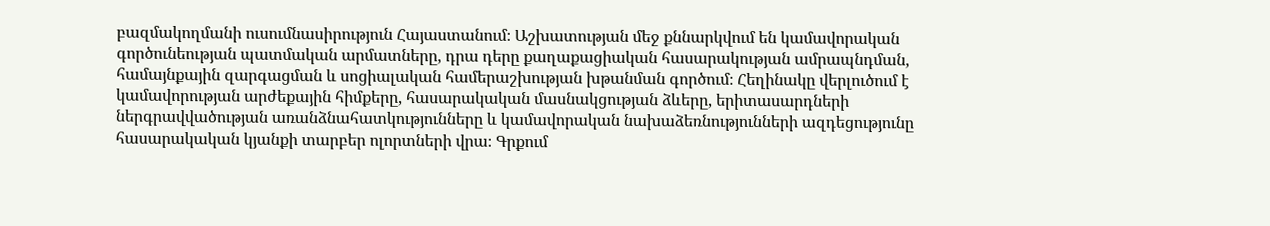բազմակողմանի ուսումնասիրություն Հայաստանում։ Աշխատության մեջ քննարկվում են կամավորական գործունեության պատմական արմատները, դրա դերը քաղաքացիական հասարակության ամրապնդման, համայնքային զարգացման և սոցիալական համերաշխության խթանման գործում։ Հեղինակը վերլուծում է կամավորության արժեքային հիմքերը, հասարակական մասնակցության ձևերը, երիտասարդների ներգրավվածության առանձնահատկությունները և կամավորական նախաձեռնությունների ազդեցությունը հասարակական կյանքի տարբեր ոլորտների վրա։ Գրքում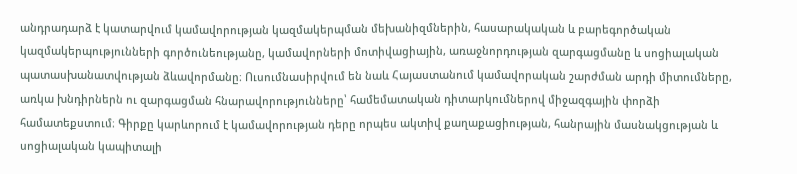անդրադարձ է կատարվում կամավորության կազմակերպման մեխանիզմներին, հասարակական և բարեգործական կազմակերպությունների գործունեությանը, կամավորների մոտիվացիային, առաջնորդության զարգացմանը և սոցիալական պատասխանատվության ձևավորմանը։ Ուսումնասիրվում են նաև Հայաստանում կամավորական շարժման արդի միտումները, առկա խնդիրներն ու զարգացման հնարավորությունները՝ համեմատական դիտարկումներով միջազգային փորձի համատեքստում։ Գիրքը կարևորում է կամավորության դերը որպես ակտիվ քաղաքացիության, հանրային մասնակցության և սոցիալական կապիտալի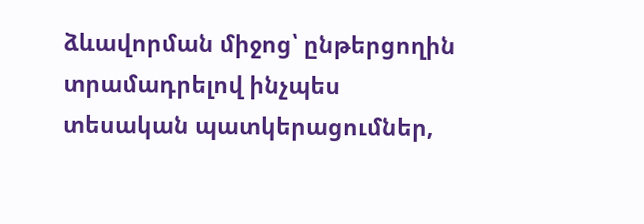ձևավորման միջոց՝ ընթերցողին տրամադրելով ինչպես տեսական պատկերացումներ,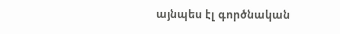այնպես էլ գործնական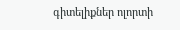գիտելիքներ ոլորտի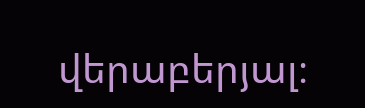վերաբերյալ։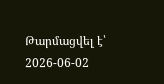Թարմացվել է՝ 2026-06-02